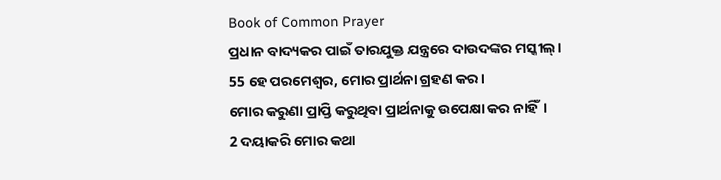Book of Common Prayer
ପ୍ରଧାନ ବାଦ୍ୟକର ପାଇଁ ତାରଯୁକ୍ତ ଯନ୍ତ୍ରରେ ଦାଉଦଙ୍କର ମସ୍କୀଲ୍।
55 ହେ ପରମେଶ୍ୱର, ମୋର ପ୍ରାର୍ଥନା ଗ୍ରହଣ କର।
ମୋର କରୁଣା ପ୍ରାପ୍ତି କରୁଥିବା ପ୍ରାର୍ଥନାକୁ ଉପେକ୍ଷା କର ନାହିଁ।
2 ଦୟାକରି ମୋର କଥା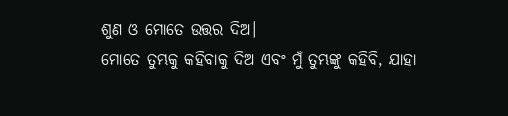ଶୁଣ ଓ ମୋତେ ଉତ୍ତର ଦିଅ।
ମୋତେ ତୁମ୍ଭକୁ କହିବାକୁ ଦିଅ ଏବଂ ମୁଁ ତୁମ୍ଭଙ୍କୁ କହିବି, ଯାହା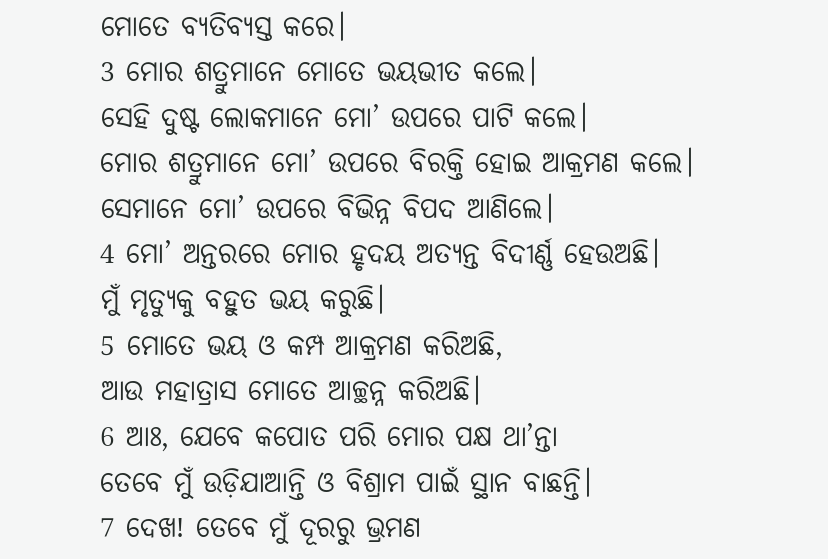ମୋତେ ବ୍ୟତିବ୍ୟସ୍ତ କରେ।
3 ମୋର ଶତ୍ରୁମାନେ ମୋତେ ଭୟଭୀତ କଲେ।
ସେହି ଦୁଷ୍ଟ ଲୋକମାନେ ମୋ’ ଉପରେ ପାଟି କଲେ।
ମୋର ଶତ୍ରୁମାନେ ମୋ’ ଉପରେ ବିରକ୍ତି ହୋଇ ଆକ୍ରମଣ କଲେ।
ସେମାନେ ମୋ’ ଉପରେ ବିଭିନ୍ନ ବିପଦ ଆଣିଲେ।
4 ମୋ’ ଅନ୍ତରରେ ମୋର ହୃଦୟ ଅତ୍ୟନ୍ତ ବିଦୀର୍ଣ୍ଣ ହେଉଅଛି।
ମୁଁ ମୃତ୍ୟୁକୁ ବହୁତ ଭୟ କରୁଛି।
5 ମୋତେ ଭୟ ଓ କମ୍ପ ଆକ୍ରମଣ କରିଅଛି,
ଆଉ ମହାତ୍ରାସ ମୋତେ ଆଚ୍ଛନ୍ନ କରିଅଛି।
6 ଆଃ, ଯେବେ କପୋତ ପରି ମୋର ପକ୍ଷ ଥା’ନ୍ତା
ତେବେ ମୁଁ ଉଡ଼ିଯାଆନ୍ତି ଓ ବିଶ୍ରାମ ପାଇଁ ସ୍ଥାନ ବାଛନ୍ତି।
7 ଦେଖ! ତେବେ ମୁଁ ଦୂରରୁ ଭ୍ରମଣ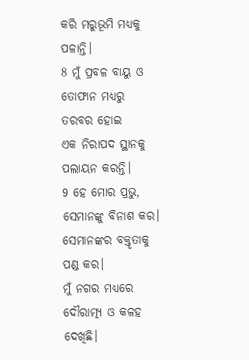କରି ମରୁଭୂମି ମଧ୍ୟକୁ ପଳାନ୍ତି।
8 ମୁଁ ପ୍ରବଳ ବାୟୁ ଓ ତୋଫାନ ମଧ୍ୟରୁ ତରବର ହୋଇ
ଏକ ନିରାପଦ ସ୍ଥାନକୁ ପଲାୟନ କରନ୍ତି।
9 ହେ ମୋର ପ୍ରଭୁ, ସେମାନଙ୍କୁ ବିନାଶ କର।
ସେମାନଙ୍କର ବକ୍ତୃତାକୁ ପଣ୍ଡ କର।
ମୁଁ ନଗର ମଧ୍ୟରେ ଦୌରାତ୍ମ୍ୟ ଓ କଳହ ଦେଖିଛି।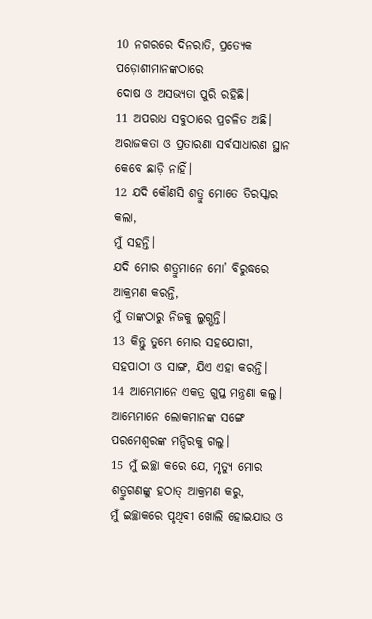10 ନଗରରେ ଦିନରାତି, ପ୍ରତ୍ୟେକ ପଡ଼ୋଶୀମାନଙ୍କଠାରେ
ଦୋଷ ଓ ଅସଭ୍ୟତା ପୁରି ରହିଛି।
11 ଅପରାଧ ସବୁଠାରେ ପ୍ରଚଳିତ ଅଛି।
ଅରାଜକତା ଓ ପ୍ରତାରଣା ସର୍ବସାଧାରଣ ସ୍ଥାନ କେବେ ଛାଡ଼ି ନାହିଁ।
12 ଯଦି କୌଣସି ଶତ୍ରୁ ମୋତେ ତିରସ୍କାର କଲା,
ମୁଁ ସହନ୍ତି।
ଯଦି ମୋର ଶତ୍ରୁମାନେ ମୋ’ ବିରୁଦ୍ଧରେ ଆକ୍ରମଣ କରନ୍ତି,
ମୁଁ ତାଙ୍କଠାରୁ ନିଜକୁ ଲୁଗ୍ଭନ୍ତି।
13 କିନ୍ତୁ ତୁମ୍ଭେ ମୋର ସହଯୋଗୀ,
ସହପାଠୀ ଓ ସାଙ୍ଗ, ଯିଏ ଏହା କରନ୍ତି।
14 ଆମ୍ଭେମାନେ ଏକତ୍ର ଗୁପ୍ତ ମନ୍ତ୍ରଣା କଲୁ।
ଆମ୍ଭେମାନେ ଲୋକମାନଙ୍କ ସଙ୍ଗେ ପରମେଶ୍ୱରଙ୍କ ମନ୍ଦିରକୁ ଗଲୁ।
15 ମୁଁ ଇଚ୍ଛା କରେ ଯେ, ମୃତ୍ୟୁ ମୋର ଶତ୍ରୁଗଣଙ୍କୁ ହଠାତ୍ ଆକ୍ରମଣ କରୁ,
ମୁଁ ଇଚ୍ଛାକରେ ପୃଥିବୀ ଖୋଲି ହୋଇଯାଉ ଓ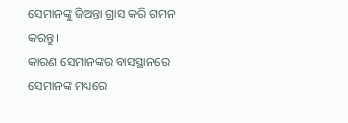ସେମାନଙ୍କୁ ଜିଅନ୍ତା ଗ୍ରାସ କରି ଗମନ କରନ୍ତୁ।
କାରଣ ସେମାନଙ୍କର ବାସସ୍ଥାନରେ ସେମାନଙ୍କ ମଧ୍ୟରେ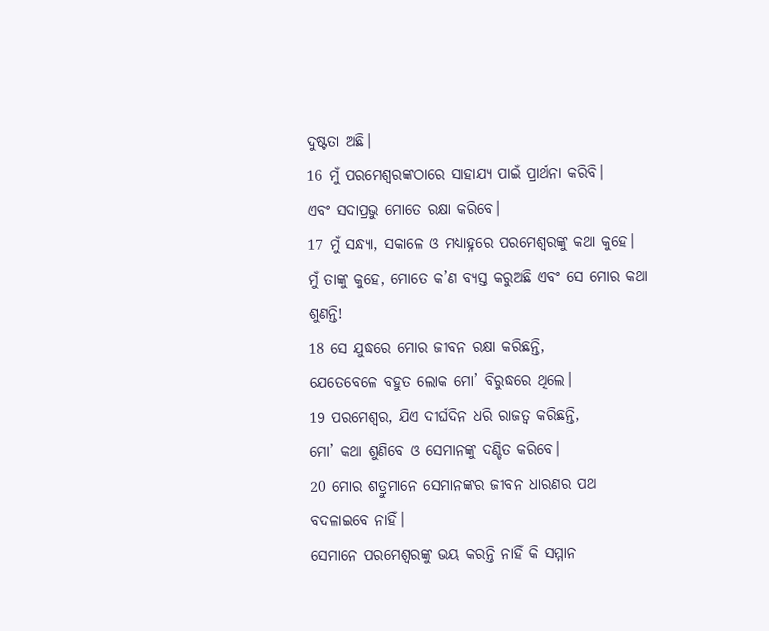ଦୁଷ୍ଟତା ଅଛି।
16 ମୁଁ ପରମେଶ୍ୱରଙ୍କଠାରେ ସାହାଯ୍ୟ ପାଇଁ ପ୍ରାର୍ଥନା କରିବି।
ଏବଂ ସଦାପ୍ରଭୁ ମୋତେ ରକ୍ଷା କରିବେ।
17 ମୁଁ ସନ୍ଧ୍ୟା, ସକାଳେ ଓ ମଧ୍ୟାହ୍ନରେ ପରମେଶ୍ୱରଙ୍କୁ କଥା କୁହେ।
ମୁଁ ତାଙ୍କୁ କୁହେ, ମୋତେ କ’ଣ ବ୍ୟସ୍ତ କରୁଅଛି ଏବଂ ସେ ମୋର କଥା ଶୁଣନ୍ତି!
18 ସେ ଯୁଦ୍ଧରେ ମୋର ଜୀବନ ରକ୍ଷା କରିଛନ୍ତି,
ଯେତେବେଳେ ବହୁତ ଲୋକ ମୋ’ ବିରୁଦ୍ଧରେ ଥିଲେ।
19 ପରମେଶ୍ୱର, ଯିଏ ଦୀର୍ଘଦିନ ଧରି ରାଜତ୍ୱ କରିଛନ୍ତି,
ମୋ’ କଥା ଶୁଣିବେ ଓ ସେମାନଙ୍କୁ ଦଣ୍ଡିତ କରିବେ।
20 ମୋର ଶତ୍ରୁମାନେ ସେମାନଙ୍କର ଜୀବନ ଧାରଣର ପଥ ବଦଳାଇବେ ନାହିଁ।
ସେମାନେ ପରମେଶ୍ୱରଙ୍କୁ ଭୟ କରନ୍ତି ନାହିଁ କି ସମ୍ମାନ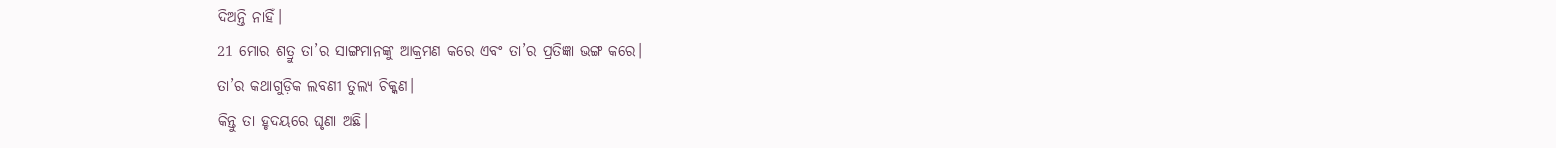ଦିଅନ୍ତି ନାହିଁ।
21 ମୋର ଶତ୍ରୁ ତା’ର ସାଙ୍ଗମାନଙ୍କୁ ଆକ୍ରମଣ କରେ ଏବଂ ତା’ର ପ୍ରତିଜ୍ଞା ଭଙ୍ଗ କରେ।
ତା’ର କଥାଗୁଡ଼ିକ ଲବଣୀ ତୁଲ୍ୟ ଚିକ୍କଣ।
କିନ୍ତୁ ତା ହୃଦୟରେ ଘୃଣା ଅଛି।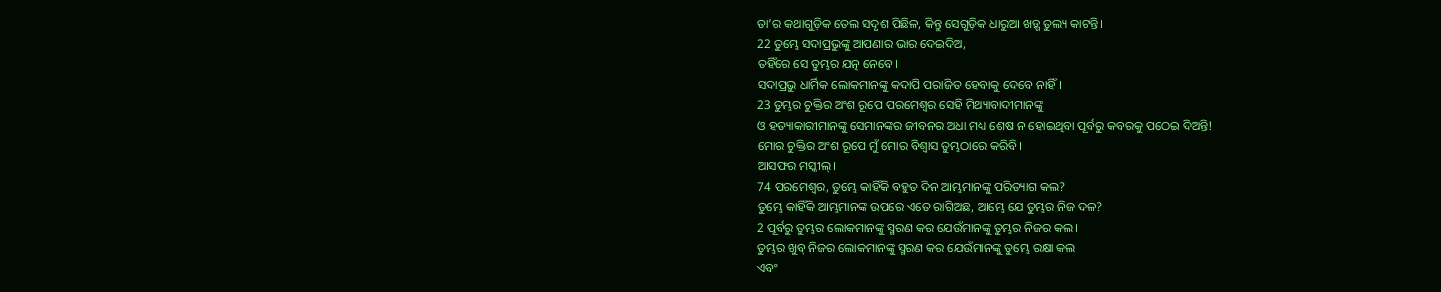ତା’ର କଥାଗୁଡ଼ିକ ତେଲ ସଦୃଶ ପିଛିଳ, କିନ୍ତୁ ସେଗୁଡ଼ିକ ଧାରୁଆ ଖଡ଼୍ଗ ତୁଲ୍ୟ କାଟନ୍ତି।
22 ତୁମ୍ଭେ ସଦାପ୍ରଭୁଙ୍କୁ ଆପଣାର ଭାର ଦେଇଦିଅ,
ତହିଁରେ ସେ ତୁମ୍ଭର ଯତ୍ନ ନେବେ।
ସଦାପ୍ରଭୁ ଧାର୍ମିକ ଲୋକମାନଙ୍କୁ କଦାପି ପରାଜିତ ହେବାକୁ ଦେବେ ନାହିଁ।
23 ତୁମ୍ଭର ଚୁକ୍ତିର ଅଂଶ ରୂପେ ପରମେଶ୍ୱର ସେହି ମିଥ୍ୟାବାଦୀମାନଙ୍କୁ
ଓ ହତ୍ୟାକାରୀମାନଙ୍କୁ ସେମାନଙ୍କର ଜୀବନର ଅଧା ମଧ୍ୟ ଶେଷ ନ ହୋଇଥିବା ପୂର୍ବରୁ କବରକୁ ପଠେଇ ଦିଅନ୍ତି!
ମୋର ଚୁକ୍ତିର ଅଂଶ ରୂପେ ମୁଁ ମୋର ବିଶ୍ୱାସ ତୁମ୍ଭଠାରେ କରିବି।
ଆସଫର ମସ୍କୀଲ୍।
74 ପରମେଶ୍ୱର, ତୁମ୍ଭେ କାହିଁକି ବହୁତ ଦିନ ଆମ୍ଭମାନଙ୍କୁ ପରିତ୍ୟାଗ କଲ?
ତୁମ୍ଭେ କାହିଁକି ଆମ୍ଭମାନଙ୍କ ଉପରେ ଏତେ ରାଗିଅଛ, ଆମ୍ଭେ ଯେ ତୁମ୍ଭର ନିଜ ଦଳ?
2 ପୂର୍ବରୁ ତୁମ୍ଭର ଲୋକମାନଙ୍କୁ ସ୍ମରଣ କର ଯେଉଁମାନଙ୍କୁ ତୁମ୍ଭର ନିଜର କଲ।
ତୁମ୍ଭର ଖୁବ୍ ନିଜର ଲୋକମାନଙ୍କୁ ସ୍ମରଣ କର ଯେଉଁମାନଙ୍କୁ ତୁମ୍ଭେ ରକ୍ଷା କଲ
ଏବଂ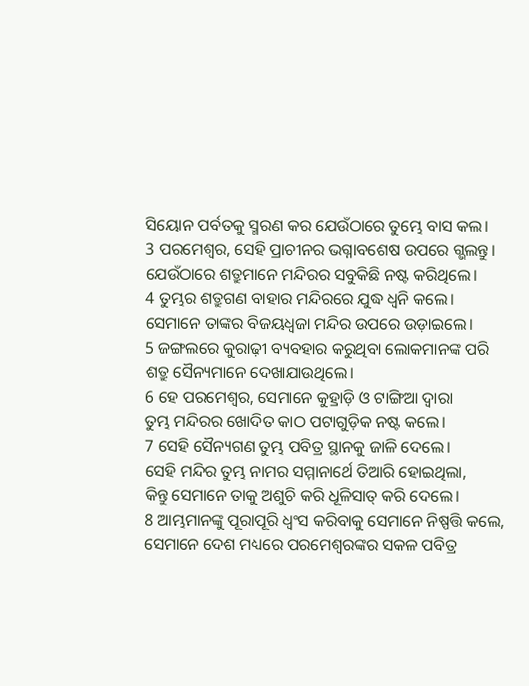ସିୟୋନ ପର୍ବତକୁ ସ୍ମରଣ କର ଯେଉଁଠାରେ ତୁମ୍ଭେ ବାସ କଲ।
3 ପରମେଶ୍ୱର, ସେହି ପ୍ରାଚୀନର ଭଗ୍ନାବଶେଷ ଉପରେ ଗ୍ଭଲନ୍ତୁ।
ଯେଉଁଠାରେ ଶତ୍ରୁମାନେ ମନ୍ଦିରର ସବୁକିଛି ନଷ୍ଟ କରିଥିଲେ।
4 ତୁମ୍ଭର ଶତ୍ରୁଗଣ ବାହାର ମନ୍ଦିରରେ ଯୁଦ୍ଧ ଧ୍ୱନି କଲେ।
ସେମାନେ ତାଙ୍କର ବିଜୟଧ୍ୱଜା ମନ୍ଦିର ଉପରେ ଉଡ଼ାଇଲେ।
5 ଜଙ୍ଗଲରେ କୁରାଢ଼ୀ ବ୍ୟବହାର କରୁଥିବା ଲୋକମାନଙ୍କ ପରି
ଶତ୍ରୁ ସୈନ୍ୟମାନେ ଦେଖାଯାଉଥିଲେ।
6 ହେ ପରମେଶ୍ୱର, ସେମାନେ କୁହ୍ରାଡ଼ି ଓ ଟାଙ୍ଗିଆ ଦ୍ୱାରା
ତୁମ୍ଭ ମନ୍ଦିରର ଖୋଦିତ କାଠ ପଟାଗୁଡ଼ିକ ନଷ୍ଟ କଲେ।
7 ସେହି ସୈନ୍ୟଗଣ ତୁମ୍ଭ ପବିତ୍ର ସ୍ଥାନକୁ ଜାଳି ଦେଲେ।
ସେହି ମନ୍ଦିର ତୁମ୍ଭ ନାମର ସମ୍ମାନାର୍ଥେ ତିଆରି ହୋଇଥିଲା,
କିନ୍ତୁ ସେମାନେ ତାକୁ ଅଶୁଚି କରି ଧୂଳିସାତ୍ କରି ଦେଲେ।
8 ଆମ୍ଭମାନଙ୍କୁ ପୂରାପୂରି ଧ୍ୱଂସ କରିବାକୁ ସେମାନେ ନିଷ୍ପତ୍ତି କଲେ,
ସେମାନେ ଦେଶ ମଧ୍ୟରେ ପରମେଶ୍ୱରଙ୍କର ସକଳ ପବିତ୍ର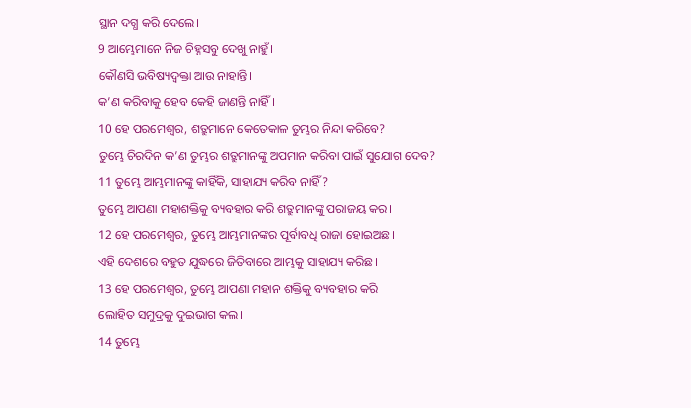ସ୍ଥାନ ଦଗ୍ଧ କରି ଦେଲେ।
9 ଆମ୍ଭେମାନେ ନିଜ ଚିହ୍ନସବୁ ଦେଖୁ ନାହୁଁ।
କୌଣସି ଭବିଷ୍ୟଦ୍ବକ୍ତା ଆଉ ନାହାନ୍ତି।
କ’ଣ କରିବାକୁ ହେବ କେହି ଜାଣନ୍ତି ନାହିଁ।
10 ହେ ପରମେଶ୍ୱର, ଶତ୍ରୁମାନେ କେତେକାଳ ତୁମ୍ଭର ନିନ୍ଦା କରିବେ?
ତୁମ୍ଭେ ଚିରଦିନ କ’ଣ ତୁମ୍ଭର ଶତ୍ରୁମାନଙ୍କୁ ଅପମାନ କରିବା ପାଇଁ ସୁଯୋଗ ଦେବ?
11 ତୁମ୍ଭେ ଆମ୍ଭମାନଙ୍କୁ କାହିଁକି, ସାହାଯ୍ୟ କରିବ ନାହିଁ?
ତୁମ୍ଭେ ଆପଣା ମହାଶକ୍ତିକୁ ବ୍ୟବହାର କରି ଶତ୍ରୁମାନଙ୍କୁ ପରାଜୟ କର।
12 ହେ ପରମେଶ୍ୱର, ତୁମ୍ଭେ ଆମ୍ଭମାନଙ୍କର ପୂର୍ବାବଧି ରାଜା ହୋଇଅଛ।
ଏହି ଦେଶରେ ବହୁତ ଯୁଦ୍ଧରେ ଜିତିବାରେ ଆମ୍ଭକୁ ସାହାଯ୍ୟ କରିଛ।
13 ହେ ପରମେଶ୍ୱର, ତୁମ୍ଭେ ଆପଣା ମହାନ ଶକ୍ତିକୁ ବ୍ୟବହାର କରି
ଲୋହିତ ସମୁଦ୍ରକୁ ଦୁଇଭାଗ କଲ।
14 ତୁମ୍ଭେ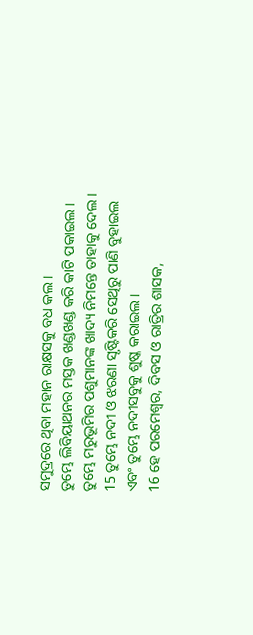ସମୁଦ୍ରରେ ଥିବା ମହାନ ରାକ୍ଷସକୁ ବଧ କଲ।
ତୁମ୍ଭେ ଲିବିୟାଥନର ମସ୍ତକ ଖଣ୍ଡଖଣ୍ଡ କରି କାଟି ପକାଇଲ।
ତୁମ୍ଭେ ମରୁଭୂମିର ପଶୁମାନଙ୍କ ଖାଦ୍ୟ ନିମନ୍ତେ ତାହାକୁ ଦେଲ।
15 ତୁମ୍ଭେ ନଦୀ ଓ ଝରଣା ସୃଷ୍ଟିକରି ସେଥିରୁ ପାଣି ବୁହାଇଲ
ଏବଂ ତୁମ୍ଭେ ନଦୀସବୁକୁ ଶୁଷ୍କ କରାଇଲ।
16 ହେ ପରମେଶ୍ୱର, ଦିବସ ଓ ରାତ୍ରିର ଶାସକ,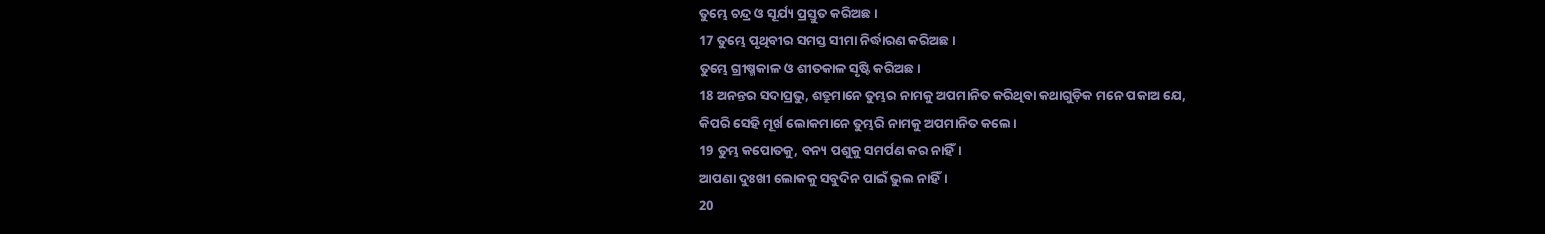ତୁମ୍ଭେ ଚନ୍ଦ୍ର ଓ ସୂର୍ଯ୍ୟ ପ୍ରସ୍ତୁତ କରିଅଛ।
17 ତୁମ୍ଭେ ପୃଥିବୀର ସମସ୍ତ ସୀମା ନିର୍ଦ୍ଧାରଣ କରିଅଛ।
ତୁମ୍ଭେ ଗ୍ରୀଷ୍ମକାଳ ଓ ଶୀତକାଳ ସୃଷ୍ଟି କରିଅଛ।
18 ଅନନ୍ତର ସଦାପ୍ରଭୁ, ଶତ୍ରୁମାନେ ତୁମ୍ଭର ନାମକୁ ଅପମାନିତ କରିଥିବା କଥାଗୁଡ଼ିକ ମନେ ପକାଅ ଯେ,
କିପରି ସେହି ମୂର୍ଖ ଲୋକମାନେ ତୁମ୍ଭରି ନାମକୁ ଅପମାନିତ କଲେ।
19 ତୁମ୍ଭ କପୋତକୁ, ବନ୍ୟ ପଶୁକୁ ସମର୍ପଣ କର ନାହିଁ।
ଆପଣା ଦୁଃଖୀ ଲୋକକୁ ସବୁଦିନ ପାଇଁ ଭୁଲ ନାହିଁ।
20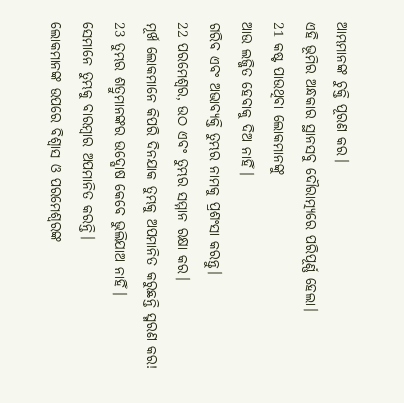ଆମ୍ଭମାନଙ୍କ ଚୁକ୍ତି ପୂରଣ କର।
ଏହି ଭୂମିର ଅନ୍ଧକାର ସ୍ଥାନସବୁ ଦୌରାତ୍ମ୍ୟରେ ପରିପୂର୍ଣ୍ଣ ହେଲା।
21 କଷ୍ଟ ପାଉଥିବା ଲୋକମାନଙ୍କୁ
ଆଉ ଲଜ୍ଜିତ ହେବାକୁ ଦିଅ ନାହିଁ।
ଗରିବ ଏବଂ ଅଭାବ୍ୟକ୍ତି ତୁମ୍ଭର ନାମକୁ ପ୍ରଶଂସା କରନ୍ତୁ।
22 ପରମେଶ୍ୱର, ଉଠ ଏବଂ ତୁମ୍ଭର ସମ୍ମାନ ରକ୍ଷା କର।
ମୂର୍ଖ ଲୋକମାନେ କିପରି ଦିନଯାକ ତୁମ୍ଭକୁ ଅପମାନିତ କରୁଛନ୍ତି ସ୍ମରଣ କର!
23 ତୁମ୍ଭର ଶତ୍ରୁମାନଙ୍କର ଉଦ୍ଘୋଷ କେବେ ଭୁଲିଯାଅ ନାହିଁ।
ସେମାନେ ତୁମ୍ଭକୁ ବାରମ୍ବାର ଅପମାନିତ କରନ୍ତି।
ଲୋକମାନଙ୍କ ଉପରେ ବିଶ୍ୱାସ ଓ ପରମେଶ୍ୱରଙ୍କ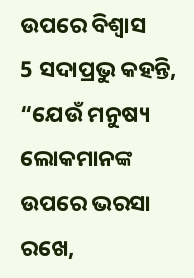ଉପରେ ବିଶ୍ୱାସ
5 ସଦାପ୍ରଭୁ କହନ୍ତି,
“ଯେଉଁ ମନୁଷ୍ୟ ଲୋକମାନଙ୍କ ଉପରେ ଭରସା ରଖେ,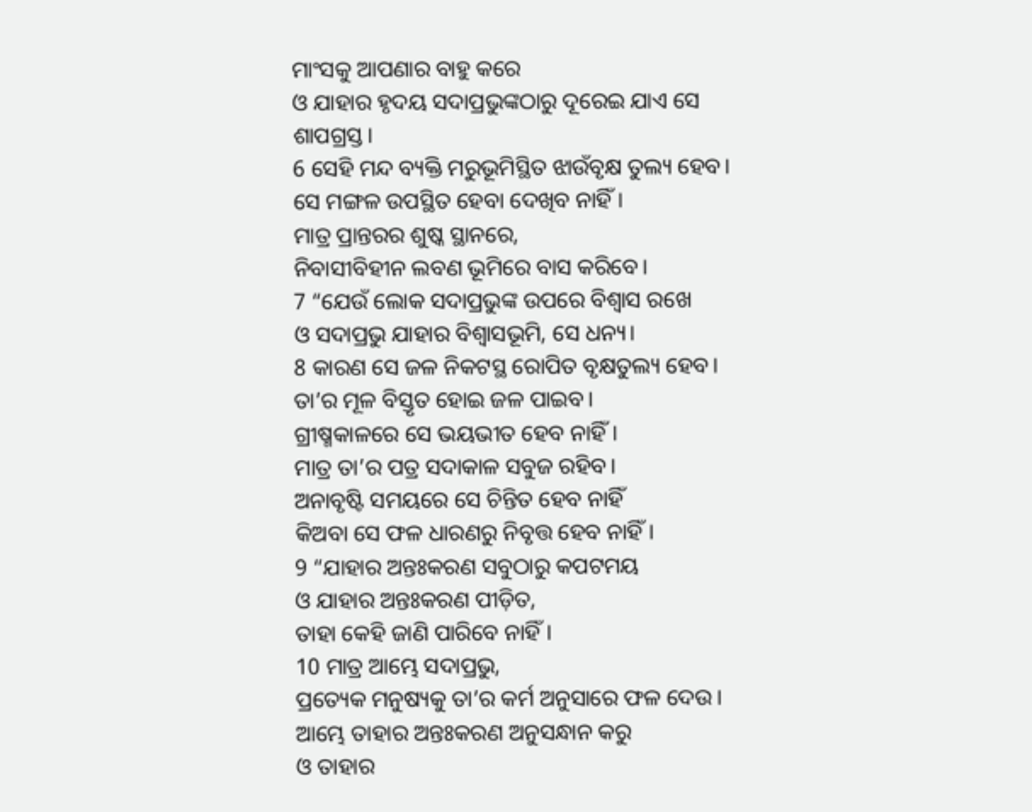ମାଂସକୁ ଆପଣାର ବାହୁ କରେ
ଓ ଯାହାର ହୃଦୟ ସଦାପ୍ରଭୁଙ୍କଠାରୁ ଦୂରେଇ ଯାଏ ସେ ଶାପଗ୍ରସ୍ତ।
6 ସେହି ମନ୍ଦ ବ୍ୟକ୍ତି ମରୁଭୂମିସ୍ଥିତ ଝାଉଁବୃକ୍ଷ ତୁଲ୍ୟ ହେବ।
ସେ ମଙ୍ଗଳ ଉପସ୍ଥିତ ହେବା ଦେଖିବ ନାହିଁ।
ମାତ୍ର ପ୍ରାନ୍ତରର ଶୁଷ୍କ ସ୍ଥାନରେ,
ନିବାସୀବିହୀନ ଲବଣ ଭୂମିରେ ବାସ କରିବେ।
7 “ଯେଉଁ ଲୋକ ସଦାପ୍ରଭୁଙ୍କ ଉପରେ ବିଶ୍ୱାସ ରଖେ
ଓ ସଦାପ୍ରଭୁ ଯାହାର ବିଶ୍ୱାସଭୂମି, ସେ ଧନ୍ୟ।
8 କାରଣ ସେ ଜଳ ନିକଟସ୍ଥ ରୋପିତ ବୃକ୍ଷତୁଲ୍ୟ ହେବ।
ତା’ର ମୂଳ ବିସ୍ତୃତ ହୋଇ ଜଳ ପାଇବ।
ଗ୍ରୀଷ୍ମକାଳରେ ସେ ଭୟଭୀତ ହେବ ନାହିଁ।
ମାତ୍ର ତା’ର ପତ୍ର ସଦାକାଳ ସବୁଜ ରହିବ।
ଅନାବୃଷ୍ଟି ସମୟରେ ସେ ଚିନ୍ତିତ ହେବ ନାହିଁ
କିଅବା ସେ ଫଳ ଧାରଣରୁ ନିବୃତ୍ତ ହେବ ନାହିଁ।
9 “ଯାହାର ଅନ୍ତଃକରଣ ସବୁଠାରୁ କପଟମୟ
ଓ ଯାହାର ଅନ୍ତଃକରଣ ପୀଡ଼ିତ,
ତାହା କେହି ଜାଣି ପାରିବେ ନାହିଁ।
10 ମାତ୍ର ଆମ୍ଭେ ସଦାପ୍ରଭୁ,
ପ୍ରତ୍ୟେକ ମନୁଷ୍ୟକୁ ତା’ର କର୍ମ ଅନୁସାରେ ଫଳ ଦେଉ।
ଆମ୍ଭେ ତାହାର ଅନ୍ତଃକରଣ ଅନୁସନ୍ଧାନ କରୁ
ଓ ତାହାର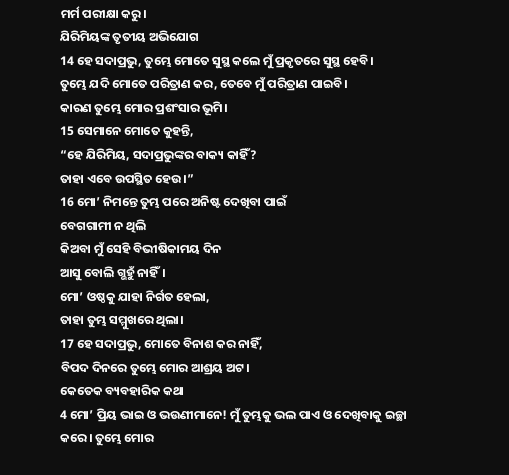ମର୍ମ ପରୀକ୍ଷା କରୁ।
ଯିରିମିୟଙ୍କ ତୃତୀୟ ଅଭିଯୋଗ
14 ହେ ସଦାପ୍ରଭୁ, ତୁମ୍ଭେ ମୋତେ ସୁସ୍ଥ କଲେ ମୁଁ ପ୍ରକୃତରେ ସୁସ୍ଥ ହେବି।
ତୁମ୍ଭେ ଯଦି ମୋତେ ପରିତ୍ରାଣ କର, ତେବେ ମୁଁ ପରିତ୍ରାଣ ପାଇବି।
କାରଣ ତୁମ୍ଭେ ମୋର ପ୍ରଶଂସାର ଭୂମି।
15 ସେମାନେ ମୋତେ କୁହନ୍ତି,
“ହେ ଯିରିମିୟ, ସଦାପ୍ରଭୁଙ୍କର ବାକ୍ୟ କାହିଁ?
ତାହା ଏବେ ଉପସ୍ଥିତ ହେଉ।”
16 ମୋ’ ନିମନ୍ତେ ତୁମ୍ଭ ପରେ ଅନିଷ୍ଟ ଦେଖିବା ପାଇଁ
ବେଗଗାମୀ ନ ଥିଲି
କିଅବା ମୁଁ ସେହି ବିଭୀଷିକାମୟ ଦିନ
ଆସୁ ବୋଲି ଗ୍ଭହୁଁ ନାହିଁ।
ମୋ’ ଓଷ୍ଠକୁ ଯାହା ନିର୍ଗତ ହେଲା,
ତାହା ତୁମ୍ଭ ସମ୍ମୁଖରେ ଥିଲା।
17 ହେ ସଦାପ୍ରଭୁ, ମୋତେ ବିନାଶ କର ନାହିଁ,
ବିପଦ ଦିନରେ ତୁମ୍ଭେ ମୋର ଆଶ୍ରୟ ଅଟ।
କେତେକ ବ୍ୟବହାରିକ କଥା
4 ମୋ’ ପ୍ରିୟ ଭାଇ ଓ ଭଉଣୀମାନେ! ମୁଁ ତୁମ୍ଭକୁ ଭଲ ପାଏ ଓ ଦେଖିବାକୁ ଇଚ୍ଛା କରେ। ତୁମ୍ଭେ ମୋର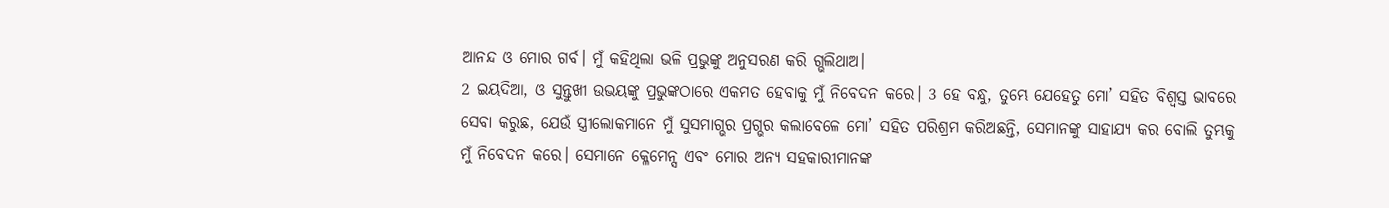ଆନନ୍ଦ ଓ ମୋର ଗର୍ବ। ମୁଁ କହିଥିଲା ଭଳି ପ୍ରଭୁଙ୍କୁ ଅନୁସରଣ କରି ଗ୍ଭଲିଥାଅ।
2 ଇୟଦିଆ, ଓ ସୁନ୍ତୁଖୀ ଉଭୟଙ୍କୁ ପ୍ରଭୁଙ୍କଠାରେ ଏକମତ ହେବାକୁ ମୁଁ ନିବେଦନ କରେ। 3 ହେ ବନ୍ଧୁ, ତୁମ୍ଭେ ଯେହେତୁ ମୋ’ ସହିତ ବିଶ୍ୱସ୍ତ ଭାବରେ ସେବା କରୁଛ, ଯେଉଁ ସ୍ତ୍ରୀଲୋକମାନେ ମୁଁ ସୁସମାଗ୍ଭର ପ୍ରଗ୍ଭର କଲାବେଳେ ମୋ’ ସହିତ ପରିଶ୍ରମ କରିଅଛନ୍ତି, ସେମାନଙ୍କୁ ସାହାଯ୍ୟ କର ବୋଲି ତୁମ୍ଭକୁ ମୁଁ ନିବେଦନ କରେ। ସେମାନେ କ୍ଳେମେନ୍ସ ଏବଂ ମୋର ଅନ୍ୟ ସହକାରୀମାନଙ୍କ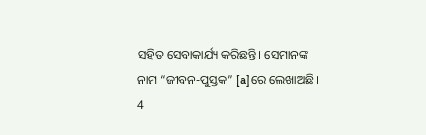ସହିତ ସେବାକାର୍ଯ୍ୟ କରିଛନ୍ତି। ସେମାନଙ୍କ ନାମ “ଜୀବନ-ପୁସ୍ତକ” [a]ରେ ଲେଖାଅଛି।
4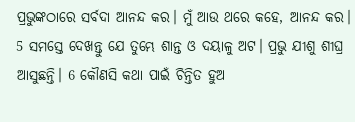ପ୍ରଭୁଙ୍କଠାରେ ସର୍ବଦା ଆନନ୍ଦ କର। ମୁଁ ଆଉ ଥରେ କହେ, ଆନନ୍ଦ କର।
5 ସମସ୍ତେ ଦେଖନ୍ତୁ ଯେ ତୁମ୍ଭେ ଶାନ୍ତ ଓ ଦୟାଳୁ ଅଟ। ପ୍ରଭୁ ଯୀଶୁ ଶୀଘ୍ର ଆସୁଛନ୍ତି। 6 କୌଣସି କଥା ପାଇଁ ଚିନ୍ତିତ ହୁଅ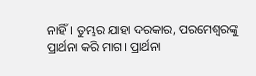ନାହିଁ। ତୁମ୍ଭର ଯାହା ଦରକାର, ପରମେଶ୍ୱରଙ୍କୁ ପ୍ରାର୍ଥନା କରି ମାଗ। ପ୍ରାର୍ଥନା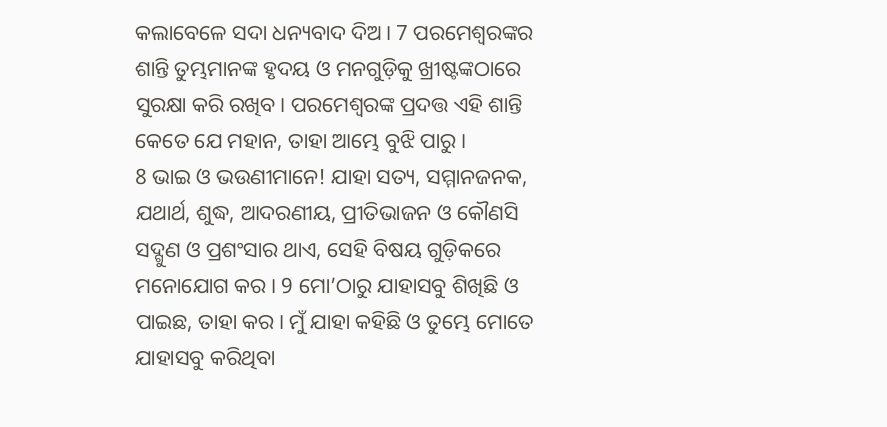କଲାବେଳେ ସଦା ଧନ୍ୟବାଦ ଦିଅ। 7 ପରମେଶ୍ୱରଙ୍କର ଶାନ୍ତି ତୁମ୍ଭମାନଙ୍କ ହୃଦୟ ଓ ମନଗୁଡ଼ିକୁ ଖ୍ରୀଷ୍ଟଙ୍କଠାରେ ସୁରକ୍ଷା କରି ରଖିବ। ପରମେଶ୍ୱରଙ୍କ ପ୍ରଦତ୍ତ ଏହି ଶାନ୍ତି କେତେ ଯେ ମହାନ, ତାହା ଆମ୍ଭେ ବୁଝି ପାରୁ।
8 ଭାଇ ଓ ଭଉଣୀମାନେ! ଯାହା ସତ୍ୟ, ସମ୍ମାନଜନକ, ଯଥାର୍ଥ, ଶୁଦ୍ଧ, ଆଦରଣୀୟ, ପ୍ରୀତିଭାଜନ ଓ କୌଣସି ସଦ୍ଗୁଣ ଓ ପ୍ରଶଂସାର ଥାଏ, ସେହି ବିଷୟ ଗୁଡ଼ିକରେ ମନୋଯୋଗ କର। 9 ମୋ’ଠାରୁ ଯାହାସବୁ ଶିଖିଛି ଓ ପାଇଛ, ତାହା କର। ମୁଁ ଯାହା କହିଛି ଓ ତୁମ୍ଭେ ମୋତେ ଯାହାସବୁ କରିଥିବା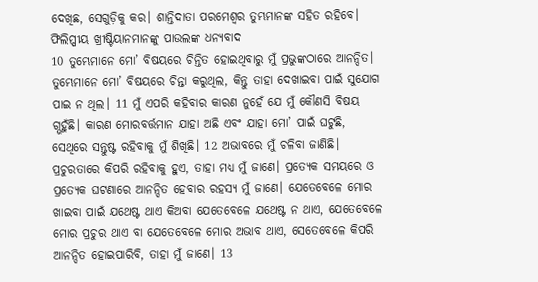ଦେଖିଛ, ସେଗୁଡ଼ିକୁ କର। ଶାନ୍ତିଦାତା ପରମେଶ୍ୱର ତୁମ୍ଭମାନଙ୍କ ସହିତ ରହିବେ।
ଫିଲିପ୍ପୀୟ ଖ୍ରୀଷ୍ଟିୟାନମାନଙ୍କୁ ପାଉଲଙ୍କ ଧନ୍ୟବାଦ
10 ତୁମ୍ଭେମାନେ ମୋ’ ବିଷୟରେ ଚିନ୍ତିତ ହୋଇଥିବାରୁ ମୁଁ ପ୍ରଭୁଙ୍କଠାରେ ଆନନ୍ଦିତ। ତୁମ୍ଭେମାନେ ମୋ’ ବିଷୟରେ ଚିନ୍ତା କରୁଥିଲ, କିନ୍ତୁ ତାହା ଦେଖାଇବା ପାଇଁ ସୁଯୋଗ ପାଇ ନ ଥିଲ। 11 ମୁଁ ଏପରି କହିବାର କାରଣ ନୁହେଁ ଯେ ମୁଁ କୌଣସି ବିଷୟ ଗ୍ଭହୁଁଛି। କାରଣ ମୋରବର୍ତ୍ତମାନ ଯାହା ଅଛି ଏବଂ ଯାହା ମୋ’ ପାଇଁ ଘଟୁଛି, ସେଥିରେ ସନ୍ତୁଷ୍ଟ ରହିବାକୁ ମୁଁ ଶିଖିଛି। 12 ଅଭାବରେ ମୁଁ ଚଳିବା ଜାଣିଛି। ପ୍ରଚୁରତାରେ କିପରି ରହିବାକୁ ହୁଏ, ତାହା ମଧ୍ୟ ମୁଁ ଜାଣେ। ପ୍ରତ୍ୟେକ ସମୟରେ ଓ ପ୍ରତ୍ୟେକ ଘଟଣାରେ ଆନନ୍ଦିତ ହେବାର ରହସ୍ୟ ମୁଁ ଜାଣେ। ଯେତେବେଳେ ମୋର ଖାଇବା ପାଇଁ ଯଥେଷ୍ଟ ଥାଏ କିଅବା ଯେତେବେଳେ ଯଥେଷ୍ଟ ନ ଥାଏ, ଯେତେବେଳେ ମୋର ପ୍ରଚୁର ଥାଏ ବା ଯେତେବେଳେ ମୋର ଅଭାବ ଥାଏ, ସେତେବେଳେ କିପରି ଆନନ୍ଦିତ ହୋଇପାରିବି, ତାହା ମୁଁ ଜାଣେ। 13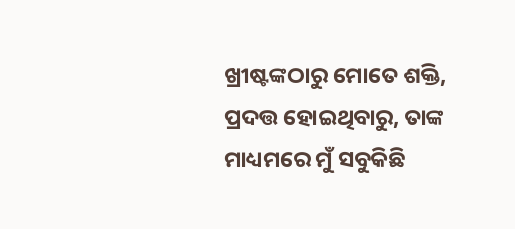ଖ୍ରୀଷ୍ଟଙ୍କଠାରୁ ମୋତେ ଶକ୍ତି, ପ୍ରଦତ୍ତ ହୋଇଥିବାରୁ, ତାଙ୍କ ମାଧ୍ୟମରେ ମୁଁ ସବୁକିଛି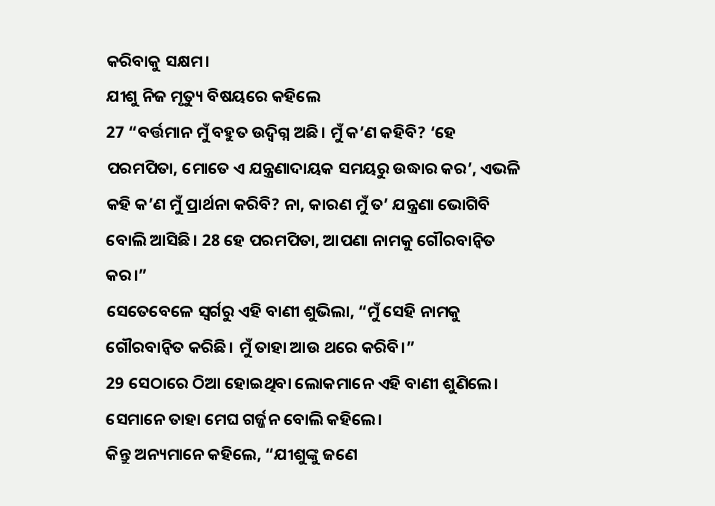କରିବାକୁ ସକ୍ଷମ।
ଯୀଶୁ ନିଜ ମୃତ୍ୟୁ ବିଷୟରେ କହିଲେ
27 “ବର୍ତ୍ତମାନ ମୁଁ ବହୁତ ଉଦ୍ବିଗ୍ନ ଅଛି। ମୁଁ କ’ଣ କହିବି? ‘ହେ ପରମପିତା, ମୋତେ ଏ ଯନ୍ତ୍ରଣାଦାୟକ ସମୟରୁ ଉଦ୍ଧାର କର’, ଏଭଳି କହି କ’ଣ ମୁଁ ପ୍ରାର୍ଥନା କରିବି? ନା, କାରଣ ମୁଁ ତ’ ଯନ୍ତ୍ରଣା ଭୋଗିବି ବୋଲି ଆସିଛି। 28 ହେ ପରମପିତା, ଆପଣା ନାମକୁ ଗୌରବାନ୍ୱିତ କର।”
ସେତେବେଳେ ସ୍ୱର୍ଗରୁ ଏହି ବାଣୀ ଶୁଭିଲା, “ମୁଁ ସେହି ନାମକୁ ଗୌରବାନ୍ୱିତ କରିଛି। ମୁଁ ତାହା ଆଉ ଥରେ କରିବି।”
29 ସେଠାରେ ଠିଆ ହୋଇଥିବା ଲୋକମାନେ ଏହି ବାଣୀ ଶୁଣିଲେ। ସେମାନେ ତାହା ମେଘ ଗର୍ଜ୍ଜନ ବୋଲି କହିଲେ।
କିନ୍ତୁ ଅନ୍ୟମାନେ କହିଲେ, “ଯୀଶୁଙ୍କୁ ଜଣେ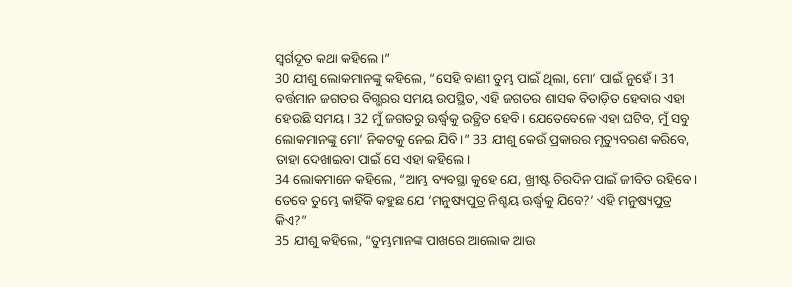ସ୍ୱର୍ଗଦୂତ କଥା କହିଲେ।”
30 ଯୀଶୁ ଲୋକମାନଙ୍କୁ କହିଲେ, “ସେହି ବାଣୀ ତୁମ୍ଭ ପାଇଁ ଥିଲା, ମୋ’ ପାଇଁ ନୁହେଁ। 31 ବର୍ତ୍ତମାନ ଜଗତର ବିଗ୍ଭରର ସମୟ ଉପସ୍ଥିତ, ଏହି ଜଗତର ଶାସକ ବିତାଡ଼ିତ ହେବାର ଏହା ହେଉଛି ସମୟ। 32 ମୁଁ ଜଗତରୁ ଊର୍ଦ୍ଧ୍ୱକୁ ଉତ୍ଥିତ ହେବି। ଯେତେବେଳେ ଏହା ଘଟିବ, ମୁଁ ସବୁ ଲୋକମାନଙ୍କୁ ମୋ’ ନିକଟକୁ ନେଇ ଯିବି।” 33 ଯୀଶୁ କେଉଁ ପ୍ରକାରର ମୃତ୍ୟୁବରଣ କରିବେ, ତାହା ଦେଖାଇବା ପାଇଁ ସେ ଏହା କହିଲେ।
34 ଲୋକମାନେ କହିଲେ, “ଆମ୍ଭ ବ୍ୟବସ୍ଥା କୁହେ ଯେ, ଖ୍ରୀଷ୍ଟ ଚିରଦିନ ପାଇଁ ଜୀବିତ ରହିବେ। ତେବେ ତୁମ୍ଭେ କାହିଁକି କହୁଛ ଯେ ‘ମନୁଷ୍ୟପୁତ୍ର ନିଶ୍ଚୟ ଊର୍ଦ୍ଧ୍ୱକୁ ଯିବେ?’ ଏହି ମନୁଷ୍ୟପୁତ୍ର କିଏ?”
35 ଯୀଶୁ କହିଲେ, “ତୁମ୍ଭମାନଙ୍କ ପାଖରେ ଆଲୋକ ଆଉ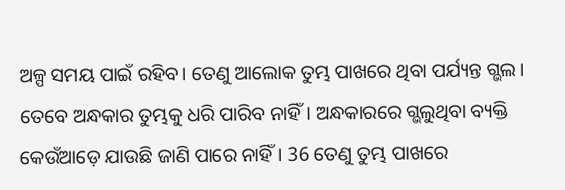ଅଳ୍ପ ସମୟ ପାଇଁ ରହିବ। ତେଣୁ ଆଲୋକ ତୁମ୍ଭ ପାଖରେ ଥିବା ପର୍ଯ୍ୟନ୍ତ ଗ୍ଭଲ। ତେବେ ଅନ୍ଧକାର ତୁମ୍ଭକୁ ଧରି ପାରିବ ନାହିଁ। ଅନ୍ଧକାରରେ ଗ୍ଭଲୁଥିବା ବ୍ୟକ୍ତି କେଉଁଆଡ଼େ ଯାଉଛି ଜାଣି ପାରେ ନାହିଁ। 36 ତେଣୁ ତୁମ୍ଭ ପାଖରେ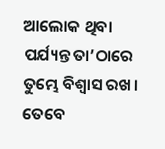ଆଲୋକ ଥିବା ପର୍ଯ୍ୟନ୍ତ ତା’ଠାରେ ତୁମ୍ଭେ ବିଶ୍ୱାସ ରଖ। ତେବେ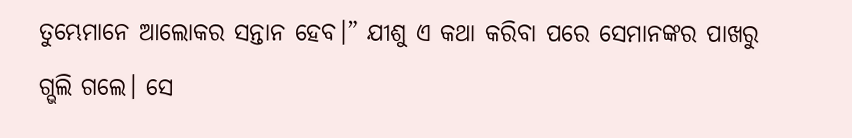ତୁମ୍ଭେମାନେ ଆଲୋକର ସନ୍ତାନ ହେବ।” ଯୀଶୁ ଏ କଥା କରିବା ପରେ ସେମାନଙ୍କର ପାଖରୁ ଗ୍ଭଲି ଗଲେ। ସେ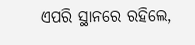ଏପରି ସ୍ଥାନରେ ରହିଲେ,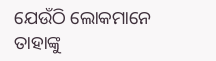ଯେଉଁଠି ଲୋକମାନେ ତାହାଙ୍କୁ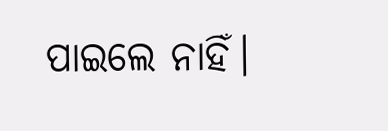ପାଇଲେ ନାହିଁ।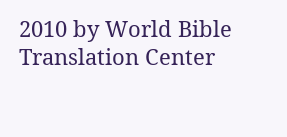2010 by World Bible Translation Center